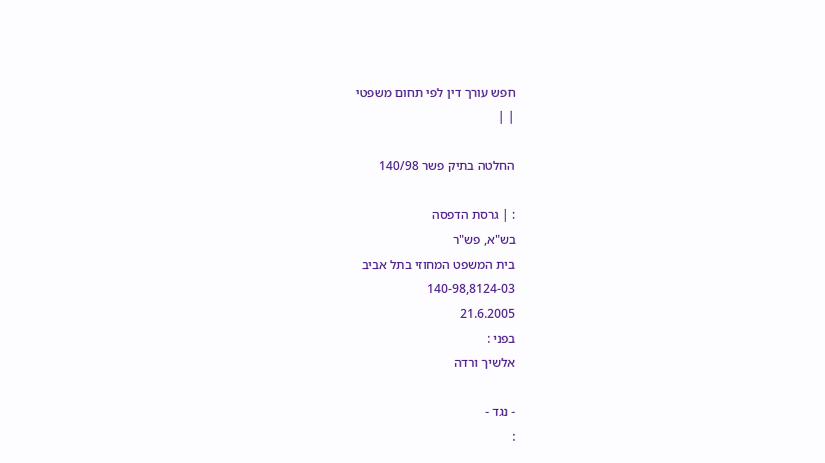חפש עורך דין לפי תחום משפטי
| |

החלטה בתיק פשר 140/98

: | גרסת הדפסה
בש"א, פש"ר
בית המשפט המחוזי בתל אביב
140-98,8124-03
21.6.2005
בפני :
אלשיך ורדה

- נגד -
: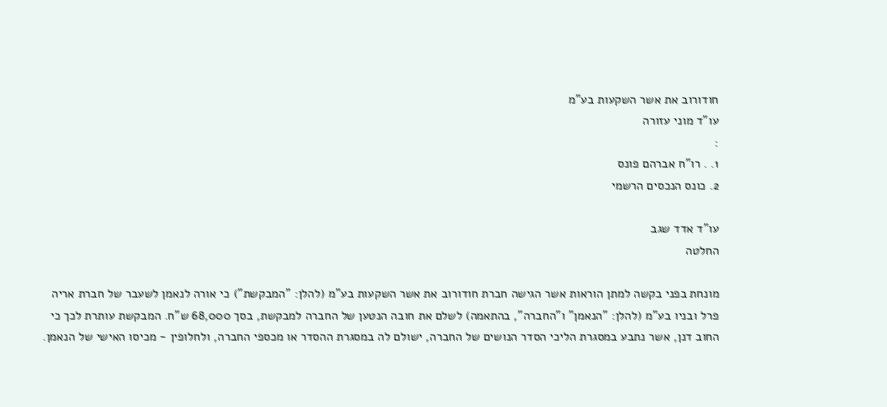חודורוב את אשר השקעות בע"מ
עו"ד מוני עזורה
:
1. . רו"ח אברהם פונס
2. כונס הנכסים הרשמי

עו"ד אדד שגב
החלטה

מונחת בפני בקשה למתן הוראות אשר הגישה חברת חודורוב את אשר השקעות בע"מ (להלן: "המבקשת") כי אורה לנאמן לשעבר של חברת אריה פרל ובניו בע"מ (להלן: "הנאמן" ו"החברה", בהתאמה) לשלם את חובה הנטען של החברה למבקשת, בסך 68,000 ש"ח. המבקשת עותרת לכך כי החוב דנן, אשר נתבע במסגרת הליכי הסדר הנושים של החברה, ישולם לה במסגרת ההסדר או מכספי החברה, ולחלופין - מכיסו האישי של הנאמן.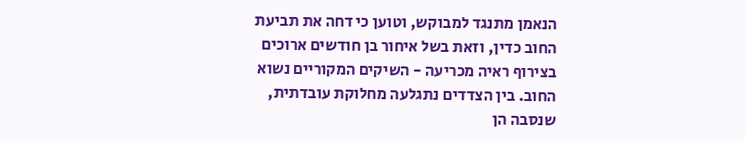הנאמן מתנגד למבוקש, וטוען כי דחה את תביעת החוב כדין, וזאת בשל איחור בן חודשים ארוכים בצירוף ראיה מכריעה - השיקים המקוריים נשוא החוב. בין הצדדים נתגלעה מחלוקת עובדתית, שנסבה הן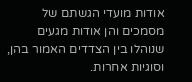אודות מועדי הגשתם של מסמכים והן אודות מגעים שנוהלו בין הצדדים האמור בהן, וסוגיות אחרות.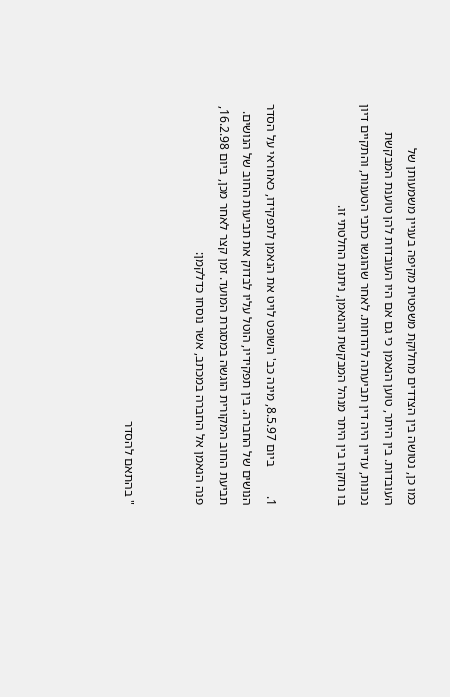כמו כן, נטושה בין הצדדים מחלוקת משפטית מקיפה בעניין משמעותן של העובדות. בין היתר, טוען הנאמן כי גם אם היו העובדות להן טוענת המבקשת נכונות, עדיין היה דין תביעתה להדחות. לאחר שהוגשו כתבי הטענות, והתקיים דיון בו נחקרו בין היתר מנהל המבקשת והנאמן, ניתנת החלטתי זו.


1.         ביום 8.5.97, מינה כב' השופט לויט את הנאמן לתפקידו, כאחראי על הסדר הנושים של החברה. בין תפקידיו, הוטל עליו לבדוק את תביעות החוב של הנושים. תביעת החוב המקורית הוגשה במסגרת המועד. זמן קצר לאחר מכן, ביום 16.2.98, פנה הנאמן אל החברה במכתב, אשר נוסחו כדלקמן:


" בהתאם להסדר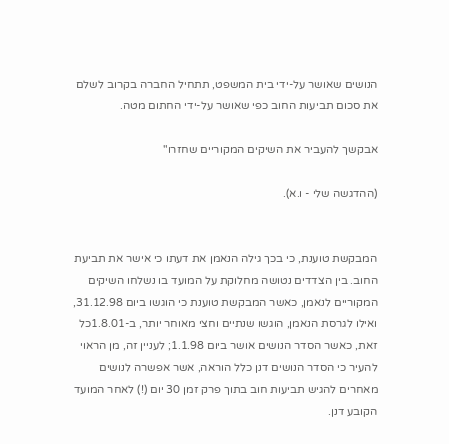הנושים שאושר על-ידי בית המשפט, תתחיל החברה בקרוב לשלם את סכום תביעות החוב כפי שאושר על-ידי החתום מטה.

אבקשך להעביר את השיקים המקוריים שחזרו"

(ההדגשה שלי - ו.א).


המבקשת טוענת, כי בכך גילה הנאמן את דעתו כי אישר את תביעת החוב. בין הצדדים נטושה מחלוקת על המועד בו נשלחו השיקים המקוריים לנאמן, כאשר המבקשת טוענת כי הוגשו ביום 31.12.98, ואילו לגרסת הנאמן, הוגשו שנתיים וחצי מאוחר יותר, ב-1.8.01כל זאת, כאשר הסדר הנושים אושר ביום 1.1.98; לעניין זה, מן הראוי להעיר כי הסדר הנושים דנן כלל הוראה, אשר אפשרה לנושים מאחרים להגיש תביעות חוב בתוך פרק זמן 30 יום (!) לאחר המועד הקובע דנן.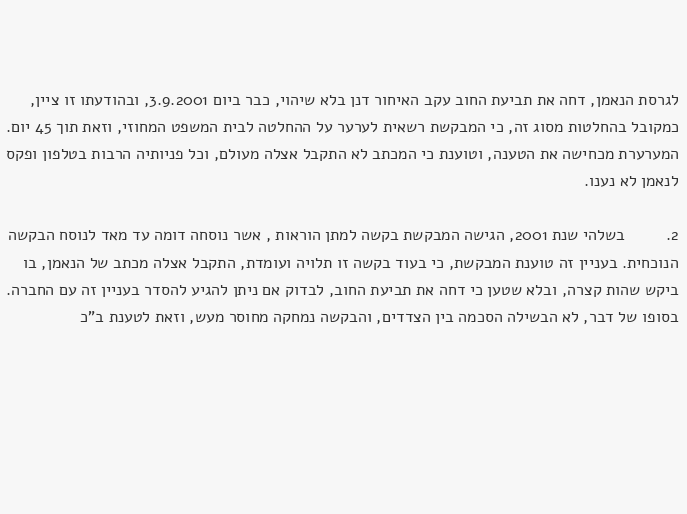לגרסת הנאמן, דחה את תביעת החוב עקב האיחור דנן בלא שיהוי, כבר ביום 3.9.2001, ובהודעתו זו ציין, כמקובל בהחלטות מסוג זה, כי המבקשת רשאית לערער על ההחלטה לבית המשפט המחוזי, וזאת תוך 45 יום. המערערת מכחישה את הטענה, וטוענת כי המכתב לא התקבל אצלה מעולם, וכל פניותיה הרבות בטלפון ופקס לנאמן לא נענו.

2.         בשלהי שנת 2001, הגישה המבקשת בקשה למתן הוראות , אשר נוסחה דומה עד מאד לנוסח הבקשה הנוכחית. בעניין זה טוענת המבקשת, כי בעוד בקשה זו תלויה ועומדת, התקבל אצלה מכתב של הנאמן, בו ביקש שהות קצרה, ובלא שטען כי דחה את תביעת החוב, לבדוק אם ניתן להגיע להסדר בעניין זה עם החברה. בסופו של דבר, לא הבשילה הסכמה בין הצדדים, והבקשה נמחקה מחוסר מעש, וזאת לטענת ב"כ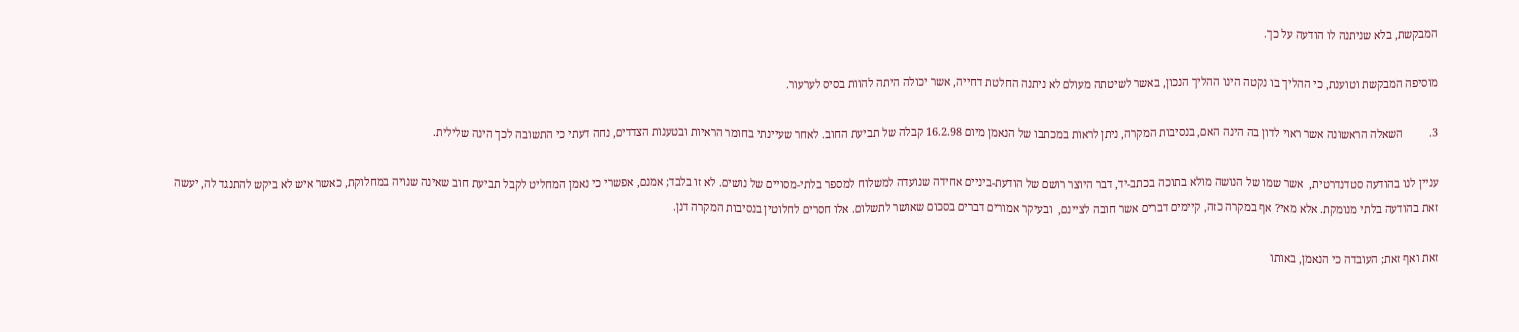המבקשת, בלא שניתנה לו הודעה על כך.

מוסיפה המבקשת וטוענת, כי ההליך בו נקטה הינו ההליך הנכון, באשר לשיטתה מעולם לא ניתנה החלטת דחייה, אשר יכולה היתה להוות בסיס לערעור.

3.         השאלה הראשונה אשר ראוי לדון בה הינה האם, בנסיבות המקרה, ניתן לראות במכתבו של הנאמן מיום 16.2.98 קבלה של תביעת החוב. לאחר שעיינתי בחומר הראיות ובטענות הצדדים, נחה דעתי כי התשובה לכך הינה שלילית.

עניין לנו בהודעה סטדנדרטית,  אשר שמו של הנושה מולא בתוכה בכתב-יד, דבר היוצר רושם של הודעת-ביניים אחידה שנועדה למשלוח למספר בלתי-מסויים של נושים. לא זו בלבד; אמנם, אפשרי כי נאמן המחליט לקבל תביעת חוב שאינה שנויה במחלוקת, כאשר איש לא ביקש להתנגד לה, יעשה זאת בהודעה בלתי מנומקת. אלא מאי? אף במקרה כזה, קיימים דברים אשר חובה לציינם,  ובעיקר אמורים דברים בסכום שאושר לתשלום. אלו חסרים לחלוטין בנסיבות המקרה דנן.

זאת ואף זאת; העובדה כי הנאמן, באותו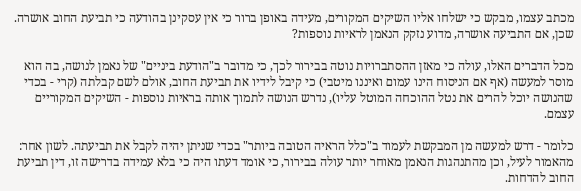מכתב עצמו, מבקש כי ישלחו אליו השיקים המקורים, מעידה באופן ברור כי אין עסקינן בהודעה כי תביעת החוב אושרה. שכן, אם התביעה אושרה, מדוע נזקק הנאמן לראיות נוספות?

מכל הדברים האלו, עולה כי מאזן ההסתברויות נוטה בבירור לכך, כי מדובר ב"הודעת ביניים" של נאמן לנושה, בה הוא מוסר למעשה (אף אם הניסוח הינו עמום ואיננו מיטבי) כי קיבל לידיו את תביעת החוב, אולם לשם קבלתה (קרי - בכדי שהנושה יוכל להרים את נטל ההוכחה המוטל עליו), נדרש הנושה לתמוך אותה בראיות נוספות - השיקים המקוריים עצמם.

כלומר - דרש למעשה מן המבקשת לעמוד ב"כלל הראיה הטובה ביותר" בכדי שניתן יהיה לקבל את תביעתה. לשון אחר: מהאמור לעיל, וכן מהתנהגות הנאמן מאוחר יותר עולה בבירור, כי אומד דעתו היה כי בלא עמידה בדרישה זו, דין תביעת החוב להדחות.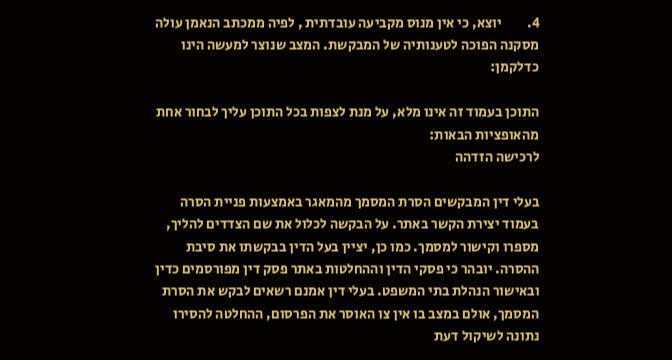4.         יוצא, כי אין מנוס מקביעה עובדתית , לפיה ממכתב הנאמן עולה מסקנה הפוכה לטענותיה של המבקשת. המצב שנוצר למעשה הינו כדלקמן:

התוכן בעמוד זה אינו מלא, על מנת לצפות בכל התוכן עליך לבחור אחת מהאופציות הבאות:
לרכישה הזדהה

בעלי דין המבקשים הסרת המסמך מהמאגר באמצעות פניית הסרה בעמוד יצירת הקשר באתר. על הבקשה לכלול את שם הצדדים להליך, מספרו וקישור למסמך. כמו כן, יציין בעל הדין בבקשתו את סיבת ההסרה. יובהר כי פסקי הדין וההחלטות באתר פסק דין מפורסמים כדין ובאישור הנהלת בתי המשפט. בעלי דין אמנם רשאים לבקש את הסרת המסמך, אולם במצב בו אין צו האוסר את הפרסום, ההחלטה להסירו נתונה לשיקול דעת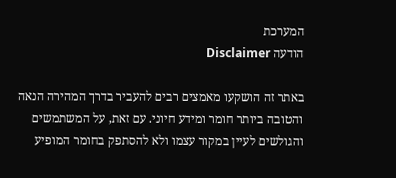המערכת
הודעה Disclaimer

באתר זה הושקעו מאמצים רבים להעביר בדרך המהירה הנאה והטובה ביותר חומר ומידע חיוני. עם זאת, על המשתמשים והגולשים לעיין במקור עצמו ולא להסתפק בחומר המופיע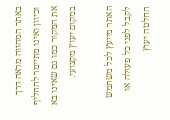באתר המהווה מראה דרך וכיוון ואינו מתיימר להחליף את המקור כמו גם שאינו בא במקום יעוץ מקצועי.

האתר מייעץ לכל משתמש לקבל לפני כל פעולה או החלטה יעוץ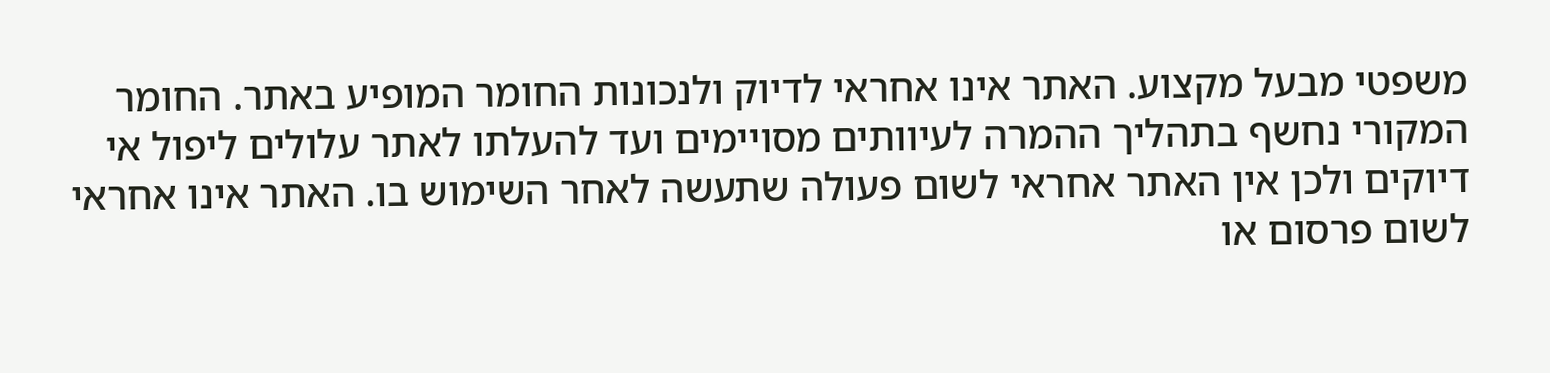משפטי מבעל מקצוע. האתר אינו אחראי לדיוק ולנכונות החומר המופיע באתר. החומר המקורי נחשף בתהליך ההמרה לעיוותים מסויימים ועד להעלתו לאתר עלולים ליפול אי דיוקים ולכן אין האתר אחראי לשום פעולה שתעשה לאחר השימוש בו. האתר אינו אחראי לשום פרסום או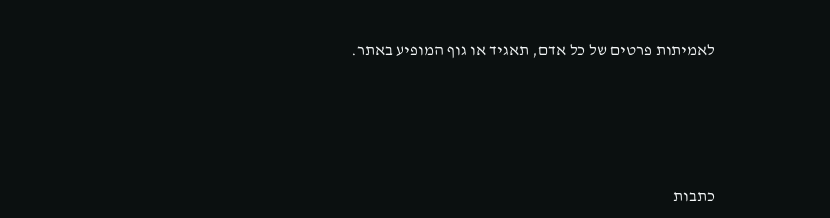לאמיתות פרטים של כל אדם, תאגיד או גוף המופיע באתר.




כתבות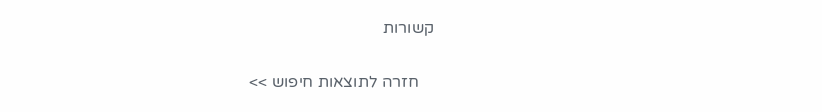קשורות

    חזרה לתוצאות חיפוש >>